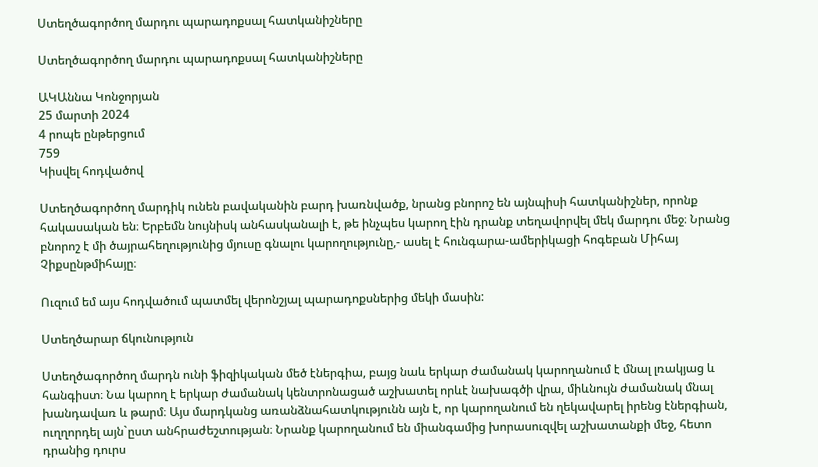Ստեղծագործող մարդու պարադոքսալ հատկանիշները

Ստեղծագործող մարդու պարադոքսալ հատկանիշները

ԱԿԱննա Կոնջորյան
25 մարտի 2024
4 րոպե ընթերցում
759
Կիսվել հոդվածով

Ստեղծագործող մարդիկ ունեն բավականին բարդ խառնվածք, նրանց բնորոշ են այնպիսի հատկանիշներ, որոնք հակասական են։ Երբեմն նույնիսկ անհասկանալի է, թե ինչպես կարող էին դրանք տեղավորվել մեկ մարդու մեջ։ Նրանց բնորոշ է մի ծայրահեղությունից մյուսը գնալու կարողությունը,- ասել է հունգարա-ամերիկացի հոգեբան Միհայ Չիքսընթմիհայը։

Ուզում եմ այս հոդվածում պատմել վերոնշյալ պարադոքսներից մեկի մասին:

Ստեղծարար ճկունություն

Ստեղծագործող մարդն ունի ֆիզիկական մեծ էներգիա, բայց նաև երկար ժամանակ կարողանում է մնալ լռակյաց և հանգիստ։ Նա կարող է երկար ժամանակ կենտրոնացած աշխատել որևէ նախագծի վրա, միևնույն ժամանակ մնալ խանդավառ և թարմ։ Այս մարդկանց առանձնահատկությունն այն է, որ կարողանում են ղեկավարել իրենց էներգիան, ուղղորդել այն`ըստ անհրաժեշտության։ Նրանք կարողանում են միանգամից խորասուզվել աշխատանքի մեջ, հետո դրանից դուրս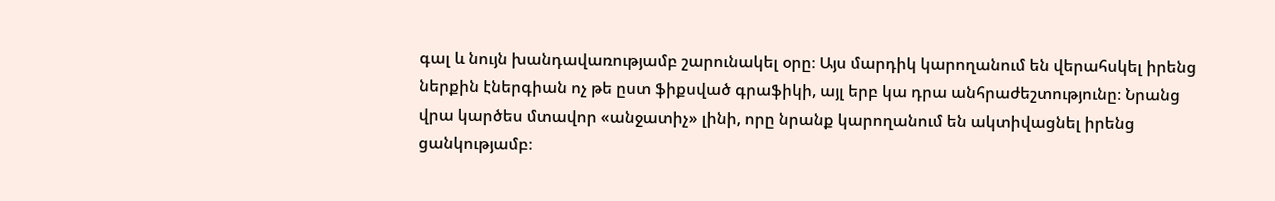գալ և նույն խանդավառությամբ շարունակել օրը։ Այս մարդիկ կարողանում են վերահսկել իրենց ներքին էներգիան ոչ թե ըստ ֆիքսված գրաֆիկի, այլ երբ կա դրա անհրաժեշտությունը։ Նրանց վրա կարծես մտավոր «անջատիչ» լինի, որը նրանք կարողանում են ակտիվացնել իրենց ցանկությամբ։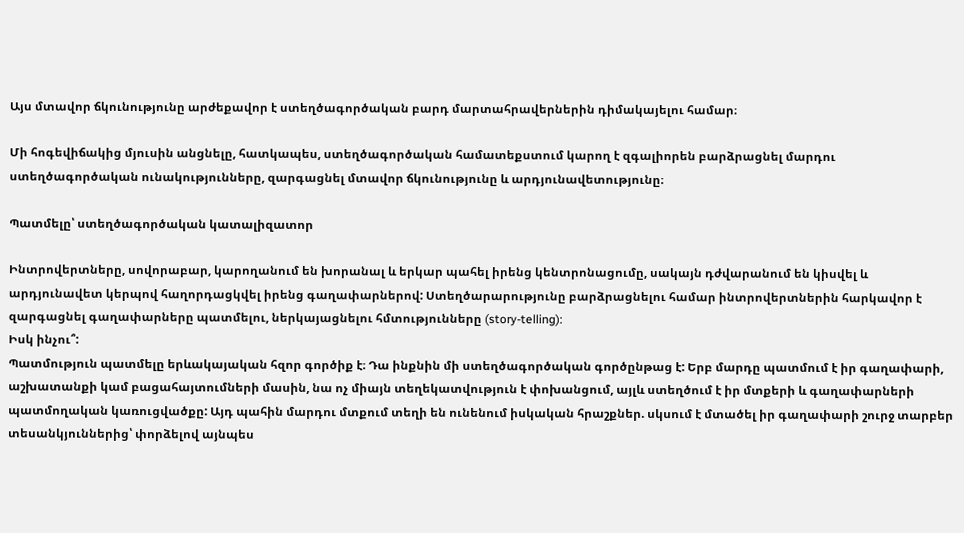Այս մտավոր ճկունությունը արժեքավոր է ստեղծագործական բարդ մարտահրավերներին դիմակայելու համար։

Մի հոգեվիճակից մյուսին անցնելը, հատկապես, ստեղծագործական համատեքստում կարող է զգալիորեն բարձրացնել մարդու ստեղծագործական ունակությունները, զարգացնել մտավոր ճկունությունը և արդյունավետությունը։

Պատմելը՝ ստեղծագործական կատալիզատոր

Ինտրովերտները, սովորաբար, կարողանում են խորանալ և երկար պահել իրենց կենտրոնացումը, սակայն դժվարանում են կիսվել և արդյունավետ կերպով հաղորդացկվել իրենց գաղափարներով: Ստեղծարարությունը բարձրացնելու համար ինտրովերտներին հարկավոր է զարգացնել գաղափարները պատմելու, ներկայացնելու հմտությունները (story-telling):
Իսկ ինչու՞:
Պատմություն պատմելը երևակայական հզոր գործիք է։ Դա ինքնին մի ստեղծագործական գործընթաց է: Երբ մարդը պատմում է իր գաղափարի, աշխատանքի կամ բացահայտումների մասին, նա ոչ միայն տեղեկատվություն է փոխանցում, այլև ստեղծում է իր մտքերի և գաղափարների պատմողական կառուցվածքը: Այդ պահին մարդու մտքում տեղի են ունենում իսկական հրաշքներ. սկսում է մտածել իր գաղափարի շուրջ տարբեր տեսանկյուններից՝ փորձելով այնպես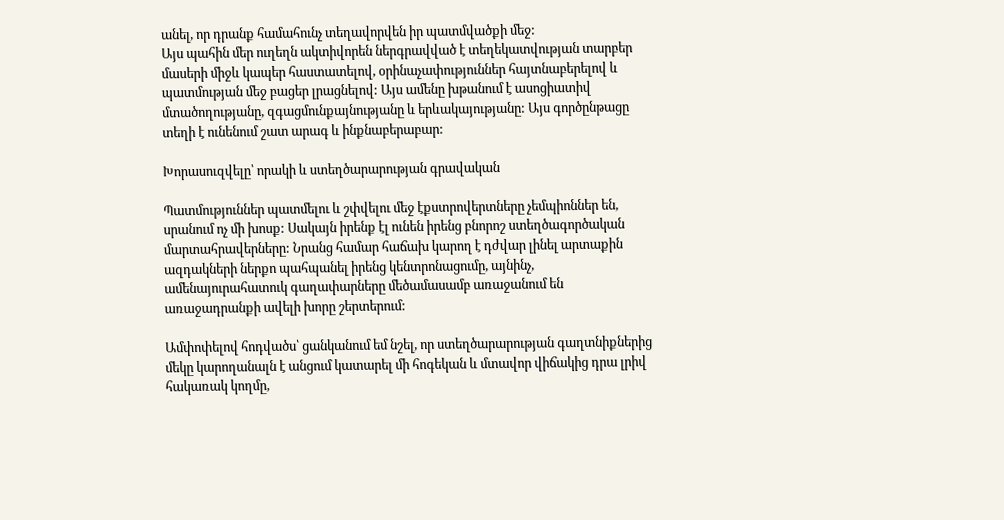անել, որ դրանք համահունչ տեղավորվեն իր պատմվածքի մեջ:
Այս պահին մեր ուղեղն ակտիվորեն ներգրավված է տեղեկատվության տարբեր մասերի միջև կապեր հաստատելով, օրինաչափություններ հայտնաբերելով և պատմության մեջ բացեր լրացնելով: Այս ամենը խթանում է ասոցիատիվ մտածողությանը, զգացմունքայնությանը և երևակայությանը: Այս գործընթացը տեղի է ունենում շատ արագ և ինքնաբերաբար:

Խորասուզվելը՝ որակի և ստեղծարարության գրավական

Պատմություններ պատմելու և շփվելու մեջ էքստրովերտները չեմպիոններ են, սրանում ոչ մի խոսք: Սակայն իրենք էլ ունեն իրենց բնորոշ ստեղծագործական մարտահրավերները: Նրանց համար հաճախ կարող է դժվար լինել արտաքին ազդակների ներքո պահպանել իրենց կենտրոնացումը, այնինչ, ամենայուրահատուկ գաղափարները մեծամասամբ առաջանում են առաջադրանքի ավելի խորը շերտերում:

Ամփոփելով հոդվածս՝ ցանկանում եմ նշել, որ ստեղծարարության գաղտնիքներից մեկը կարողանալն է անցում կատարել մի հոգեկան և մտավոր վիճակից դրա լրիվ հակառակ կողմը,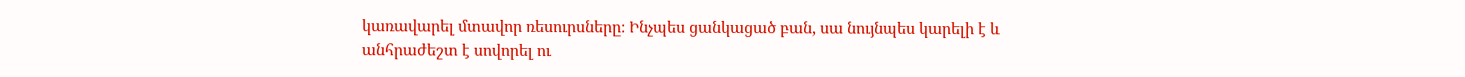կառավարել մտավոր ռեսուրսները։ Ինչպես ցանկացած բան, սա նույնպես կարելի է և անհրաժեշտ է սովորել ու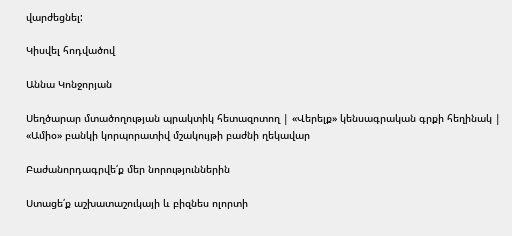վարժեցնել:

Կիսվել հոդվածով

Աննա Կոնջորյան

Սեղծարար մտածողության պրակտիկ հետազոտող | «Վերելք» կենսագրական գրքի հեղինակ | «Ամիօ» բանկի կորպորատիվ մշակույթի բաժնի ղեկավար

Բաժանորդագրվե՛ք մեր նորություններին

Ստացե՛ք աշխատաշուկայի և բիզնես ոլորտի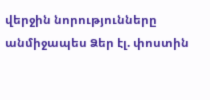վերջին նորությունները անմիջապես Ձեր էլ. փոստին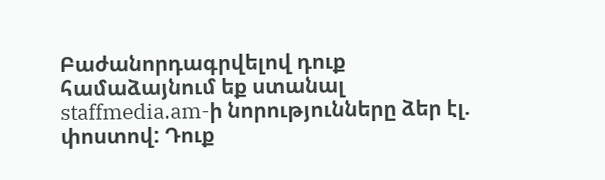Բաժանորդագրվելով դուք համաձայնում եք ստանալ staffmedia.am-ի նորությունները ձեր էլ. փոստով: Դուք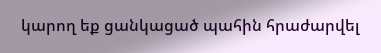կարող եք ցանկացած պահին հրաժարվել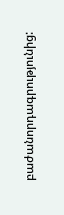բաժանորդագրությունից: